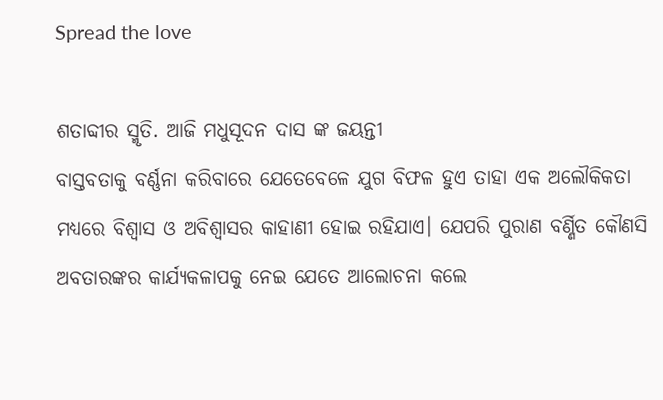Spread the love

ଶତାବ୍ଦୀର ସ୍ମୃତି. ଆଜି ମଧୁସୂଦନ ଦାସ ଙ୍କ ଜୟନ୍ତୀ
ବାସ୍ତବତାକୁ ବର୍ଣ୍ଣନା କରିବାରେ ଯେତେବେଳେ ଯୁଗ ବିଫଳ ହୁଏ ତାହା ଏକ ଅଲୌକିକତା ମଧ୍ୟରେ ବିଶ୍ବାସ ଓ ଅବିଶ୍ବାସର କାହାଣୀ ହୋଇ ରହିଯାଏ। ଯେପରି ପୁରାଣ ବର୍ଣ୍ଣିତ କୌଣସି ଅବତାରଙ୍କର କାର୍ଯ୍ୟକଳାପକୁ ନେଇ ଯେତେ ଆଲୋଚନା କଲେ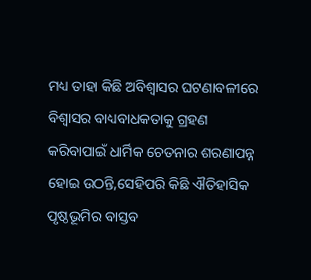ମଧ୍ୟ ତାହା କିଛି ଅବିଶ୍ବାସର ଘଟଣାବଳୀରେ ବିଶ୍ବାସର ବାଧ୍ୟବାଧକତାକୁ ଗ୍ରହଣ କରିବାପାଇଁ ଧାର୍ମିକ ଚେତନାର ଶରଣାପନ୍ନ ହୋଇ ଉଠନ୍ତି,ସେହିପରି କିଛି ଐତିହାସିକ ପୃଷ୍ଠଭୂମିର ବାସ୍ତବ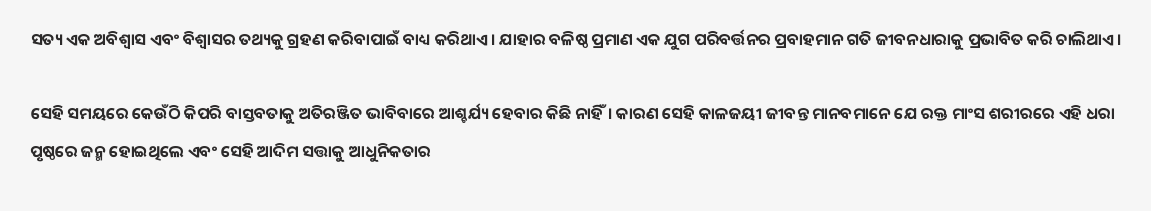ସତ୍ୟ ଏକ ଅବିଶ୍ବାସ ଏବଂ ବିଶ୍ବାସର ତଥ୍ୟକୁ ଗ୍ରହଣ କରିବାପାଇଁ ବାଧ୍ୟ କରିଥାଏ। ଯାହାର ବଳିଷ୍ଠ ପ୍ରମାଣ ଏକ ଯୁଗ ପରିବର୍ତ୍ତନର ପ୍ରବାହମାନ ଗତି ଜୀବନଧାରାକୁ ପ୍ରଭାବିତ କରି ଚାଲିଥାଏ।

ସେହି ସମୟରେ କେଉଁଠି କିପରି ବାସ୍ତବତାକୁ ଅତିରଞ୍ଜିତ ଭାବିବାରେ ଆଶ୍ଚର୍ଯ୍ୟ ହେବାର କିଛି ନାହିଁ। କାରଣ ସେହି କାଳଜୟୀ ଜୀବନ୍ତ ମାନବମାନେ ଯେ ରକ୍ତ ମାଂସ ଶରୀରରେ ଏହି ଧରା ପୃଷ୍ଠରେ ଜନ୍ମ ହୋଇଥିଲେ ଏବଂ ସେହି ଆଦିମ ସତ୍ତାକୁ ଆଧୁନିକତାର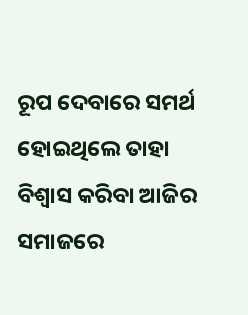ରୂପ ଦେବାରେ ସମର୍ଥ ହୋଇଥିଲେ ତାହା ବିଶ୍ବାସ କରିବା ଆଜିର ସମାଜରେ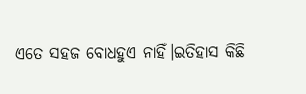ଏତେ ସହଜ ବୋଧହୁଏ ନାହିଁ।ଇତିହାସ କିଛି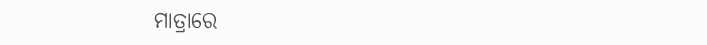ମାତ୍ରାରେ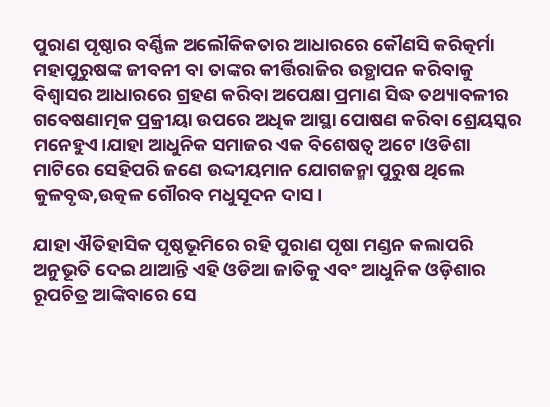ପୁରାଣ ପୃଷ୍ଠାର ବର୍ଣ୍ଣିଳ ଅଲୌକିକତାର ଆଧାରରେ କୌଣସି କରିତ୍କର୍ମା ମହାପୁରୁଷଙ୍କ ଜୀବନୀ ବା ତାଙ୍କର କୀର୍ତ୍ତିରାଜିର ଉତ୍ଥାପନ କରିବାକୁ ବିଶ୍ବାସର ଆଧାରରେ ଗ୍ରହଣ କରିବା ଅପେକ୍ଷା ପ୍ରମାଣ ସିଦ୍ଧ ତଥ୍ୟାବଳୀର ଗବେଷଣାତ୍ମକ ପ୍ରକ୍ରୀୟା ଉପରେ ଅଧିକ ଆସ୍ଥା ପୋଷଣ କରିବା ଶ୍ରେୟସ୍କର ମନେହୁଏ।ଯାହା ଆଧୁନିକ ସମାଜର ଏକ ବିଶେଷତ୍ଵ ଅଟେ।ଓଡିଶା ମାଟିରେ ସେହିପରି ଜଣେ ଉଦ୍ଦୀୟମାନ ଯୋଗଜନ୍ମା ପୁରୁଷ ଥିଲେ କୁଳବୃଦ୍ଧ,ଉତ୍କଳ ଗୌରବ ମଧୁସୂଦନ ଦାସ।

ଯାହା ଐତିହାସିକ ପୃଷ୍ଠଭୂମିରେ ରହି ପୁରାଣ ପୃଷା ମଣ୍ଡନ କଲାପରି ଅନୁଭୂତି ଦେଇ ଥାଆନ୍ତି ଏହି ଓଡିଆ ଜାତିକୁ ଏବଂ ଆଧୁନିକ ଓଡ଼ିଶାର ରୂପଚିତ୍ର ଆଙ୍କିବାରେ ସେ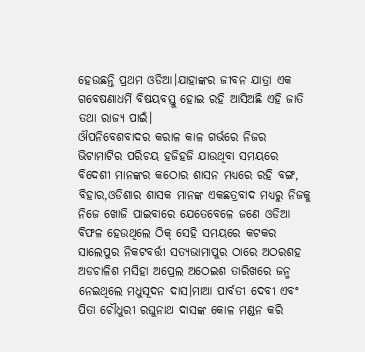ହେଉଛନ୍ତି ପ୍ରଥମ ଓଡିଆ।ଯାହାଙ୍କର ଜୀବନ ଯାତ୍ରା ଏକ ଗବେଷଣାଧର୍ମି ବିଷୟବସ୍ତୁ ହୋଇ ରହି ଆସିଅଛି ଏହି ଜାତି ତଥା ରାଜ୍ୟ ପାଇଁ।
ଔପନିବେଶବାଦର କରାଳ କାଳ ଗର୍ଭରେ ନିଜର ଭିଟାମାଟିର ପରିଚୟ ହଜିହଜି ଯାଉଥିବା ସମୟରେ ବିଦେଶୀ ମାନଙ୍କର କଠୋର ଶାସନ ମଧ୍ୟରେ ରହି ବଙ୍ଗ, ବିହାର,ଓଡିଶାର ଶାସକ ମାନଙ୍କ ଏକଛତ୍ରବାଦ ମଧ୍ୟରୁ ନିଜକୁ ନିଜେ ଖୋଜି ପାଇବାରେ ଯେତେବେଳେ ଜଣେ ଓଡିଆ ବିଫଳ ହେଉଥିଲେ ଠିକ୍ ସେହି ସମୟରେ କଟକର ସାଲେପୁର ନିକଟବର୍ତ୍ତୀ ସତ୍ୟଭାମାପୁର ଠାରେ ଅଠରଶହ ଅଡଚାଳିଶ ମସିହା ଅପ୍ରେଲ ଅଠେଇଶ ତାରିଖରେ ଜନ୍ମ ନେଇଥିଲେ ମଧୁସୂଦନ ଦାସ।ମାଆ ପାର୍ବତୀ ଦେବୀ ଏବଂ ପିତା ଚୌଧୁରୀ ରଘୁନାଥ ଦାସଙ୍କ କୋଳ ମଣ୍ଡନ କରି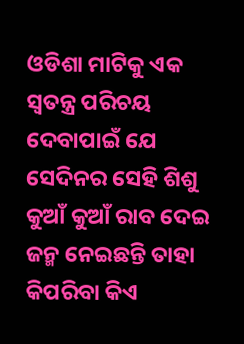ଓଡିଶା ମାଟିକୁ ଏକ ସ୍ବତନ୍ତ୍ର ପରିଚୟ ଦେବାପାଇଁ ଯେ ସେଦିନର ସେହି ଶିଶୁ କୁଆଁ କୁଆଁ ରାବ ଦେଇ ଜନ୍ମ ନେଇଛନ୍ତି ତାହା କିପରିବା କିଏ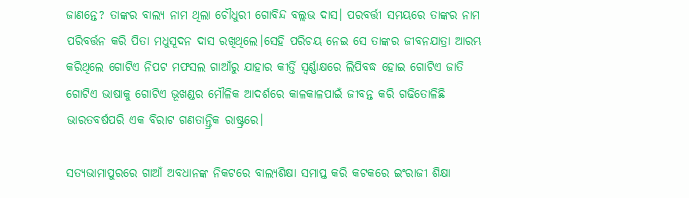ଜାଣନ୍ତେ? ତାଙ୍କର ବାଲ୍ୟ ନାମ ଥିଲା ଚୌଧୁରୀ ଗୋବିନ୍ଦ ବଲ୍ଲଭ ଦାସ। ପରବର୍ତ୍ତୀ ସମୟରେ ତାଙ୍କର ନାମ ପରିବର୍ତ୍ତନ କରି ପିତା ମଧୁସୂଦନ ଦାସ ରଖିଥିଲେ।ସେହି ପରିଚୟ ନେଇ ସେ ତାଙ୍କର ଜୀବନଯାତ୍ରା ଆରମ୍ଭ କରିଥିଲେ ଗୋଟିଏ ନିପଟ ମଫସଲ ଗାଆଁରୁ ଯାହାର କୀର୍ତ୍ତି ସ୍ବର୍ଣ୍ଣାକ୍ଷରେ ଲିପିବଦ୍ଧ ହୋଇ ଗୋଟିଏ ଜାତି ଗୋଟିଏ ଭାଷାକୁ ଗୋଟିଏ ଭୂଖଣ୍ଡର ମୌଳିକ ଆଦର୍ଶରେ କାଳକାଳପାଇଁ ଜୀବନ୍ତ କରି ଗଢିତୋଳିଛି ଭାରତବର୍ଷପରି ଏକ ବିରାଟ ଗଣତାନ୍ତ୍ରିକ ରାଷ୍ଟ୍ରରେ।

ସତ୍ୟଭାମାପୁରରେ ଗାଆଁ ଅବଧାନଙ୍କ ନିକଟରେ ବାଲ୍ୟଶିକ୍ଷା ସମାପ୍ତ କରି କଟକରେ ଇଂରାଜୀ ଶିକ୍ଷା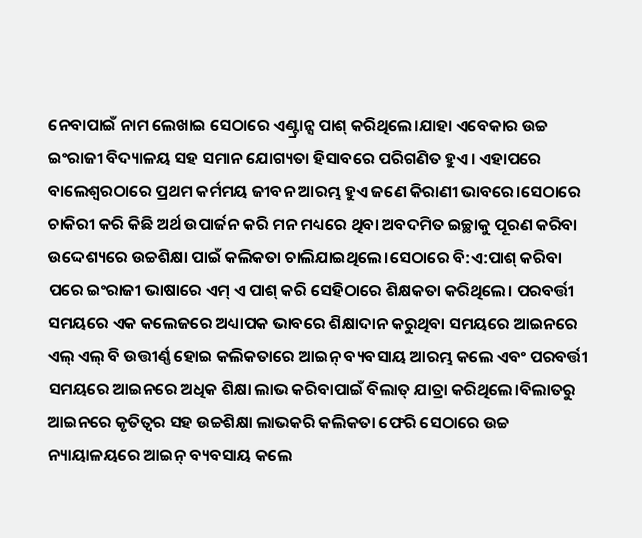ନେବାପାଇଁ ନାମ ଲେଖାଇ ସେଠାରେ ଏଣ୍ଟ୍ରାନ୍ସ ପାଶ୍ କରିଥିଲେ।ଯାହା ଏବେକାର ଉଚ୍ଚ ଇଂରାଜୀ ବିଦ୍ୟାଳୟ ସହ ସମାନ ଯୋଗ୍ୟତା ହିସାବରେ ପରିଗଣିତ ହୁଏ। ଏହାପରେ ବାଲେଶ୍ଵରଠାରେ ପ୍ରଥମ କର୍ମମୟ ଜୀବନ ଆରମ୍ଭ ହୁଏ ଜଣେ କିରାଣୀ ଭାବରେ।ସେଠାରେ ଚାକିରୀ କରି କିଛି ଅର୍ଥ ଉପାର୍ଜନ କରି ମନ ମଧ୍ୟରେ ଥିବା ଅବଦମିତ ଇଚ୍ଛାକୁ ପୂରଣ କରିବା ଉଦ୍ଦେଶ୍ୟରେ ଉଚ୍ଚଶିକ୍ଷା ପାଇଁ କଲିକତା ଚାଲିଯାଇଥିଲେ।ସେଠାରେ ବି:ଏ:ପାଶ୍ କରିବା ପରେ ଇଂରାଜୀ ଭାଷାରେ ଏମ୍ ଏ ପାଶ୍ କରି ସେହିଠାରେ ଶିକ୍ଷକତା କରିଥିଲେ। ପରବର୍ତ୍ତୀ ସମୟରେ ଏକ କଲେଜରେ ଅଧ୍ୟାପକ ଭାବରେ ଶିକ୍ଷାଦାନ କରୁଥିବା ସମୟରେ ଆଇନରେ ଏଲ୍ ଏଲ୍ ବି ଉତ୍ତୀର୍ଣ୍ଣ ହୋଇ କଲିକତାରେ ଆଇନ୍ ବ୍ୟବସାୟ ଆରମ୍ଭ କଲେ ଏବଂ ପରବର୍ତ୍ତୀ ସମୟରେ ଆଇନରେ ଅଧିକ ଶିକ୍ଷା ଲାଭ କରିବାପାଇଁ ବିଲାତ୍ ଯାତ୍ରା କରିଥିଲେ।ବିଲାତରୁ ଆଇନରେ କୃତିତ୍ଵର ସହ ଉଚ୍ଚଶିକ୍ଷା ଲାଭକରି କଲିକତା ଫେରି ସେଠାରେ ଉଚ୍ଚ ନ୍ୟାୟାଳୟରେ ଆଇନ୍ ବ୍ୟବସାୟ କଲେ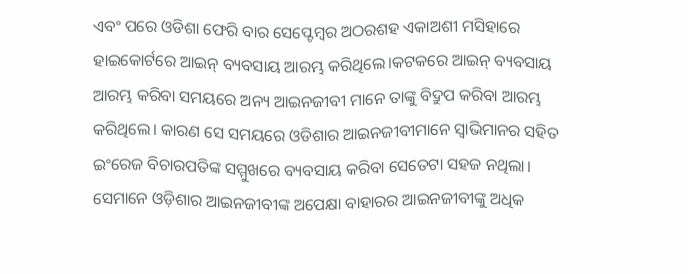ଏବଂ ପରେ ଓଡିଶା ଫେରି ବାର ସେପ୍ଟେମ୍ବର ଅଠରଶହ ଏକାଅଶୀ ମସିହାରେ ହାଇକୋର୍ଟରେ ଆଇନ୍ ବ୍ୟବସାୟ ଆରମ୍ଭ କରିଥିଲେ।କଟକରେ ଆଇନ୍ ବ୍ୟବସାୟ ଆରମ୍ଭ କରିବା ସମୟରେ ଅନ୍ୟ ଆଇନଜୀବୀ ମାନେ ତାଙ୍କୁ ବିଦ୍ରୁପ କରିବା ଆରମ୍ଭ କରିଥିଲେ। କାରଣ ସେ ସମୟରେ ଓଡିଶାର ଆଇନଜୀବୀମାନେ ସ୍ବାଭିମାନର ସହିତ ଇଂରେଜ ବିଚାରପତିଙ୍କ ସମ୍ମୁଖରେ ବ୍ୟବସାୟ କରିବା ସେତେଟା ସହଜ ନଥିଲା। ସେମାନେ ଓଡ଼ିଶାର ଆଇନଜୀବୀଙ୍କ ଅପେକ୍ଷା ବାହାରର ଆଇନଜୀବୀଙ୍କୁ ଅଧିକ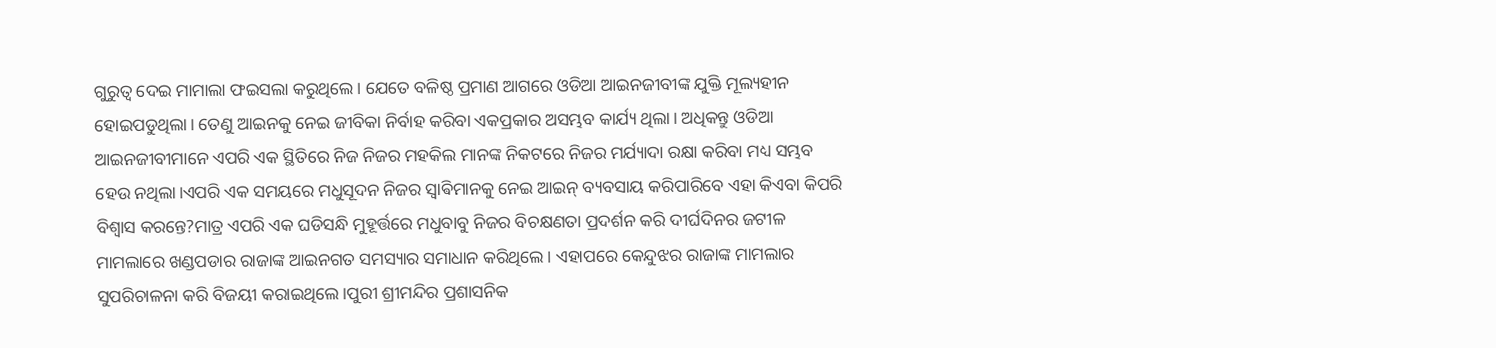ଗୁରୁତ୍ବ ଦେଇ ମାମାଲା ଫଇସଲା କରୁଥିଲେ। ଯେତେ ବଳିଷ୍ଠ ପ୍ରମାଣ ଆଗରେ ଓଡିଆ ଆଇନଜୀବୀଙ୍କ ଯୁକ୍ତି ମୂଲ୍ୟହୀନ ହୋଇପଡୁଥିଲା। ତେଣୁ ଆଇନକୁ ନେଇ ଜୀବିକା ନିର୍ବାହ କରିବା ଏକପ୍ରକାର ଅସମ୍ଭବ କାର୍ଯ୍ୟ ଥିଲା। ଅଧିକନ୍ତୁ ଓଡିଆ ଆଇନଜୀବୀମାନେ ଏପରି ଏକ ସ୍ଥିତିରେ ନିଜ ନିଜର ମହକିଲ ମାନଙ୍କ ନିକଟରେ ନିଜର ମର୍ଯ୍ୟାଦା ରକ୍ଷା କରିବା ମଧ୍ୟ ସମ୍ଭବ ହେଉ ନଥିଲା।ଏପରି ଏକ ସମୟରେ ମଧୁସୂଦନ ନିଜର ସ୍ବାଵିମାନକୁ ନେଇ ଆଇନ୍ ବ୍ୟବସାୟ କରିପାରିବେ ଏହା କିଏବା କିପରି ବିଶ୍ବାସ କରନ୍ତେ?ମାତ୍ର ଏପରି ଏକ ଘଡିସନ୍ଧି ମୁହୂର୍ତ୍ତରେ ମଧୁବାବୁ ନିଜର ବିଚକ୍ଷଣତା ପ୍ରଦର୍ଶନ କରି ଦୀର୍ଘଦିନର ଜଟୀଳ ମାମଲାରେ ଖଣ୍ଡପଡାର ରାଜାଙ୍କ ଆଇନଗତ ସମସ୍ୟାର ସମାଧାନ କରିଥିଲେ। ଏହାପରେ କେନ୍ଦୁଝର ରାଜାଙ୍କ ମାମଲାର ସୁପରିଚାଳନା କରି ବିଜୟୀ କରାଇଥିଲେ।ପୁରୀ ଶ୍ରୀମନ୍ଦିର ପ୍ରଶାସନିକ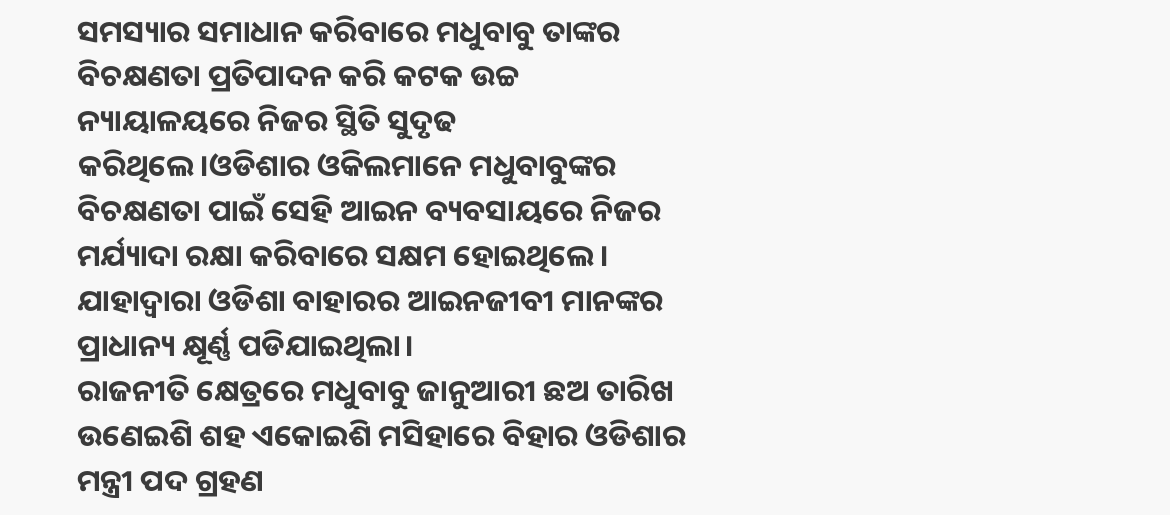ସମସ୍ୟାର ସମାଧାନ କରିବାରେ ମଧୁବାବୁ ତାଙ୍କର ବିଚକ୍ଷଣତା ପ୍ରତିପାଦନ କରି କଟକ ଉଚ୍ଚ ନ୍ୟାୟାଳୟରେ ନିଜର ସ୍ଥିତି ସୁଦୃଢ କରିଥିଲେ।ଓଡିଶାର ଓକିଲମାନେ ମଧୁବାବୁଙ୍କର ବିଚକ୍ଷଣତା ପାଇଁ ସେହି ଆଇନ ବ୍ୟବସାୟରେ ନିଜର ମର୍ଯ୍ୟାଦା ରକ୍ଷା କରିବାରେ ସକ୍ଷମ ହୋଇଥିଲେ। ଯାହାଦ୍ବାରା ଓଡିଶା ବାହାରର ଆଇନଜୀବୀ ମାନଙ୍କର ପ୍ରାଧାନ୍ୟ କ୍ଷୂର୍ଣ୍ଣ ପଡିଯାଇଥିଲା।
ରାଜନୀତି କ୍ଷେତ୍ରରେ ମଧୁବାବୁ ଜାନୁଆରୀ ଛଅ ତାରିଖ ଉଣେଇଶି ଶହ ଏକୋଇଶି ମସିହାରେ ବିହାର ଓଡିଶାର ମନ୍ତ୍ରୀ ପଦ ଗ୍ରହଣ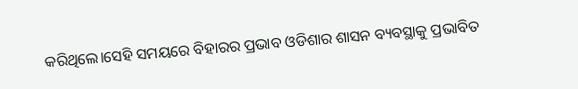କରିଥିଲେ।ସେହି ସମୟରେ ବିହାରର ପ୍ରଭାବ ଓଡିଶାର ଶାସନ ବ୍ୟବସ୍ଥାକୁ ପ୍ରଭାବିତ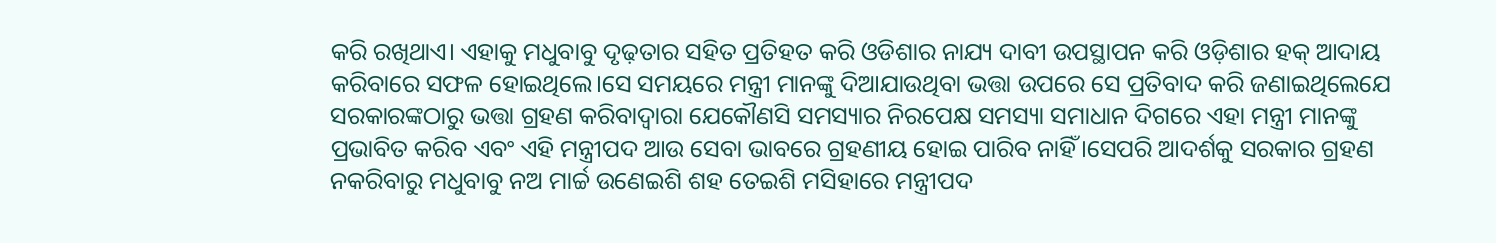କରି ରଖିଥାଏ। ଏହାକୁ ମଧୁବାବୁ ଦୃଢ଼ତାର ସହିତ ପ୍ରତିହତ କରି ଓଡିଶାର ନାଯ୍ୟ ଦାବୀ ଉପସ୍ଥାପନ କରି ଓଡ଼ିଶାର ହକ୍ ଆଦାୟ କରିବାରେ ସଫଳ ହୋଇଥିଲେ।ସେ ସମୟରେ ମନ୍ତ୍ରୀ ମାନଙ୍କୁ ଦିଆଯାଉଥିବା ଭତ୍ତା ଉପରେ ସେ ପ୍ରତିବାଦ କରି ଜଣାଇଥିଲେଯେ ସରକାରଙ୍କଠାରୁ ଭତ୍ତା ଗ୍ରହଣ କରିବାଦ୍ବାରା ଯେକୌଣସି ସମସ୍ୟାର ନିରପେକ୍ଷ ସମସ୍ୟା ସମାଧାନ ଦିଗରେ ଏହା ମନ୍ତ୍ରୀ ମାନଙ୍କୁ ପ୍ରଭାବିତ କରିବ ଏବଂ ଏହି ମନ୍ତ୍ରୀପଦ ଆଉ ସେବା ଭାବରେ ଗ୍ରହଣୀୟ ହୋଇ ପାରିବ ନାହିଁ।ସେପରି ଆଦର୍ଶକୁ ସରକାର ଗ୍ରହଣ ନକରିବାରୁ ମଧୁବାବୁ ନଅ ମାର୍ଚ୍ଚ ଉଣେଇଶି ଶହ ତେଇଶି ମସିହାରେ ମନ୍ତ୍ରୀପଦ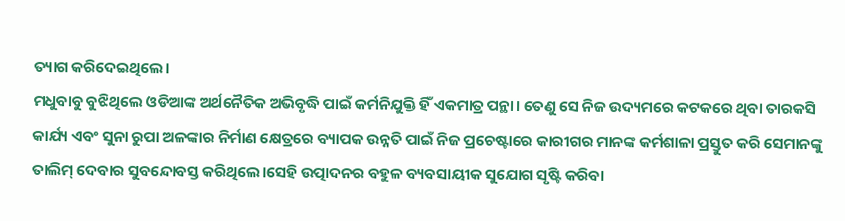ତ୍ୟାଗ କରିଦେଇଥିଲେ।
ମଧୁବାବୁ ବୁଝିଥିଲେ ଓଡିଆଙ୍କ ଅର୍ଥନୈତିକ ଅଭିବୃଦ୍ଧି ପାଇଁ କର୍ମନିଯୁକ୍ତି ହିଁ ଏକମାତ୍ର ପନ୍ଥା। ତେଣୁ ସେ ନିଜ ଉଦ୍ୟମରେ କଟକରେ ଥିବା ତାରକସି କାର୍ଯ୍ୟ ଏବଂ ସୁନା ରୁପା ଅଳଙ୍କାର ନିର୍ମାଣ କ୍ଷେତ୍ରରେ ବ୍ୟାପକ ଉନ୍ନତି ପାଇଁ ନିଜ ପ୍ରଚେଷ୍ଟାରେ କାରୀଗର ମାନଙ୍କ କର୍ମଶାଳା ପ୍ରସ୍ତୁତ କରି ସେମାନଙ୍କୁ ତାଲିମ୍ ଦେବାର ସୁବନ୍ଦୋବସ୍ତ କରିଥିଲେ।ସେହି ଉତ୍ପାଦନର ବହୁଳ ବ୍ୟବସାୟୀକ ସୁଯୋଗ ସୃଷ୍ଟି କରିବା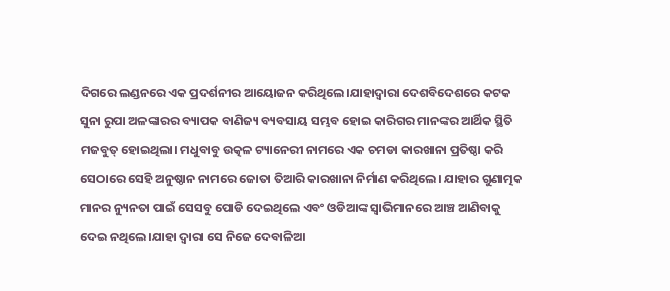ଦିଗରେ ଲଣ୍ଡନରେ ଏକ ପ୍ରଦର୍ଶନୀର ଆୟୋଜନ କରିଥିଲେ।ଯାହାଦ୍ବାରା ଦେଶବିଦେଶରେ କଟକ ସୁନା ରୁପା ଅଳଙ୍କାରର ବ୍ୟାପକ ବାଣିଜ୍ୟ ବ୍ୟବସାୟ ସମ୍ଭବ ହୋଇ କାରିଗର ମାନଙ୍କର ଆର୍ଥିକ ସ୍ଥିତି ମଜବୁତ୍ ହୋଇଥିଲା। ମଧୁବାବୁ ଉତ୍କଳ ଟ୍ୟାନେରୀ ନାମରେ ଏକ ଚମଡା କାରଖାନା ପ୍ରତିଷ୍ଠା କରି ସେଠାରେ ସେହି ଅନୁଷ୍ଠାନ ନାମରେ ଜୋତା ତିଆରି କାରଖାନା ନିର୍ମାଣ କରିଥିଲେ। ଯାହାର ଗୁଣାତ୍ମକ ମାନର ନ୍ୟୁନତା ପାଇଁ ସେସବୁ ପୋଡି ଦେଇଥିଲେ ଏବଂ ଓଡିଆଙ୍କ ସ୍ବାଭିମାନରେ ଆଞ୍ଚ ଆଣିବାକୁ ଦେଇ ନଥିଲେ।ଯାହା ଦ୍ଵାରା ସେ ନିଜେ ଦେବାଳିଆ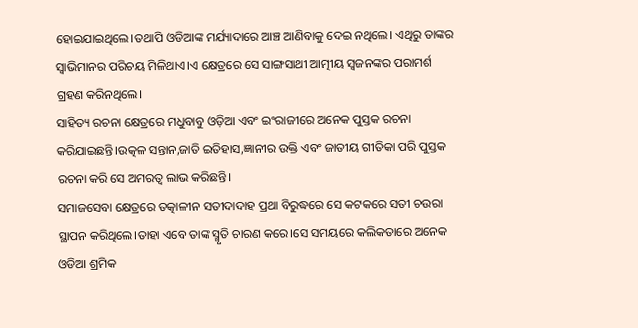ହୋଇଯାଇଥିଲେ।ତଥାପି ଓଡିଆଙ୍କ ମର୍ଯ୍ୟାଦାରେ ଆଞ୍ଚ ଆଣିବାକୁ ଦେଇ ନଥିଲେ। ଏଥିରୁ ତାଙ୍କର ସ୍ବାଭିମାନର ପରିଚୟ ମିଳିଥାଏ।ଏ କ୍ଷେତ୍ରରେ ସେ ସାଙ୍ଗସାଥୀ ଆତ୍ମୀୟ ସ୍ବଜନଙ୍କର ପରାମର୍ଶ ଗ୍ରହଣ କରିନଥିଲେ।
ସାହିତ୍ୟ ରଚନା କ୍ଷେତ୍ରରେ ମଧୁବାବୁ ଓଡ଼ିଆ ଏବଂ ଇଂରାଜୀରେ ଅନେକ ପୁସ୍ତକ ରଚନା କରିଯାଇଛନ୍ତି।ଉତ୍କଳ ସନ୍ତାନ,ଜାତି ଇତିହାସ,ଜ୍ଞାନୀର ଉକ୍ତି ଏବଂ ଜାତୀୟ ଗୀତିକା ପରି ପୁସ୍ତକ ରଚନା କରି ସେ ଅମରତ୍ବ ଲାଭ କରିଛନ୍ତି।
ସମାଜସେବା କ୍ଷେତ୍ରରେ ତତ୍କାଳୀନ ସତୀଦାଦାହ ପ୍ରଥା ବିରୁଦ୍ଧରେ ସେ କଟକରେ ସତୀ ଚଉରା ସ୍ଥାପନ କରିଥିଲେ।ତାହା ଏବେ ତାଙ୍କ ସ୍ମୃତି ଚାରଣ କରେ।ସେ ସମୟରେ କଲିକତାରେ ଅନେକ ଓଡିଆ ଶ୍ରମିକ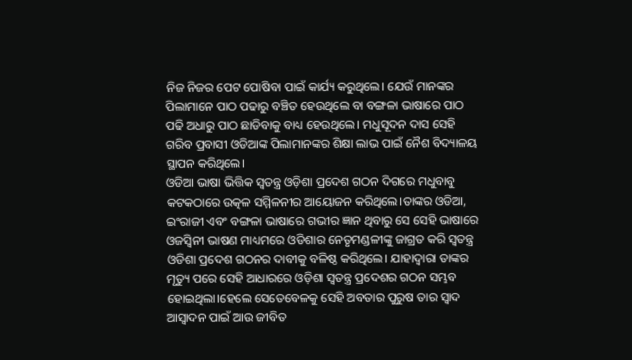ନିଜ ନିଜର ପେଟ ପୋଷିବା ପାଇଁ କାର୍ଯ୍ୟ କରୁଥିଲେ। ଯେଉଁ ମାନଙ୍କର ପିଲାମାନେ ପାଠ ପଢାରୁ ବଞ୍ଚିତ ହେଉଥିଲେ ବା ବଙ୍ଗଳା ଭାଷାରେ ପାଠ ପଢି ଅଧାରୁ ପାଠ ଛାଡିବାକୁ ବାଧ୍ୟ ହେଉଥିଲେ। ମଧୁସୂଦନ ଦାସ ସେହି ଗରିବ ପ୍ରବାସୀ ଓଡିଆଙ୍କ ପିଲାମାନଙ୍କର ଶିକ୍ଷା ଲାଭ ପାଇଁ ନୈଶ ବିଦ୍ୟାଳୟ ସ୍ଥାପନ କରିଥିଲେ।
ଓଡିଆ ଭାଷା ଭିତ୍ତିକ ସ୍ବତନ୍ତ୍ର ଓଡ଼ିଶା ପ୍ରଦେଶ ଗଠନ ଦିଗରେ ମଧୁବାବୁ କଟକଠାରେ ଉତ୍କଳ ସମ୍ମିଳନୀର ଆୟୋଜନ କରିଥିଲେ।ତାଙ୍କର ଓଡିଆ, ଇଂରାଜୀ ଏବଂ ବଙ୍ଗଳା ଭାଷାରେ ଗଭୀର ଜ୍ଞାନ ଥିବାରୁ ସେ ସେହି ଭାଷାରେ ଓଜସ୍ବିନୀ ଭାଷଣ ମାଧ୍ୟମରେ ଓଡିଶାର ନେତୃମଣ୍ଡଳୀଙ୍କୁ ଜାଗ୍ରତ କରି ସ୍ବତନ୍ତ୍ର ଓଡିଶା ପ୍ରଦେଶ ଗଠନର ଦାବୀକୁ ବଳିଷ୍ଠ କରିଥିଲେ। ଯାହାଦ୍ବାରା ତାଙ୍କର ମୃତ୍ୟୁ ପରେ ସେହି ଆଧାରରେ ଓଡ଼ିଶା ସ୍ବତନ୍ତ୍ର ପ୍ରଦେଶର ଗଠନ ସମ୍ଭବ ହୋଇଥିଲା।ହେଲେ ସେତେବେଳକୁ ସେହି ଅବତାର ପୁରୁଷ ତାର ସ୍ବାଦ ଆସ୍ବାଦନ ପାଇଁ ଆଉ ଜୀବିତ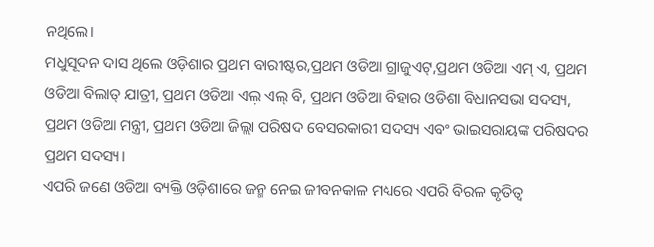ନଥିଲେ।
ମଧୁସୂଦନ ଦାସ ଥିଲେ ଓଡ଼ିଶାର ପ୍ରଥମ ବାରୀଷ୍ଟର,ପ୍ରଥମ ଓଡିଆ ଗ୍ରାଜୁଏଟ୍,ପ୍ରଥମ ଓଡିଆ ଏମ୍ ଏ, ପ୍ରଥମ ଓଡିଆ ବିଲାତ୍ ଯାତ୍ରୀ, ପ୍ରଥମ ଓଡିଆ ଏଲ଼ ଏଲ୍ ବି, ପ୍ରଥମ ଓଡିଆ ବିହାର ଓଡିଶା ବିଧାନସଭା ସଦସ୍ୟ, ପ୍ରଥମ ଓଡିଆ ମନ୍ତ୍ରୀ, ପ୍ରଥମ ଓଡିଆ ଜିଲ୍ଲା ପରିଷଦ ବେସରକାରୀ ସଦସ୍ୟ ଏବଂ ଭାଇସରାୟଙ୍କ ପରିଷଦର ପ୍ରଥମ ସଦସ୍ୟ।
ଏପରି ଜଣେ ଓଡିଆ ବ୍ୟକ୍ତି ଓଡ଼ିଶାରେ ଜନ୍ମ ନେଇ ଜୀବନକାଳ ମଧ୍ୟରେ ଏପରି ବିରଳ କୃତିତ୍ବ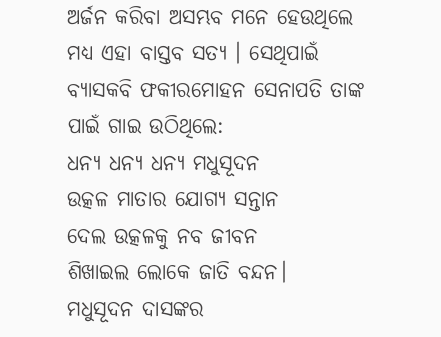ଅର୍ଜନ କରିବା ଅସମ୍ଭବ ମନେ ହେଉଥିଲେ ମଧ୍ୟ ଏହା ବାସ୍ତବ ସତ୍ୟ ‌। ସେଥିପାଇଁ ବ୍ୟାସକବି ଫକୀରମୋହନ ସେନାପତି ତାଙ୍କ ପାଇଁ ଗାଇ ଉଠିଥିଲେ:
ଧନ୍ୟ ଧନ୍ୟ ଧନ୍ୟ ମଧୁସୂଦନ
ଉତ୍କଳ ମାତାର ଯୋଗ୍ୟ ସନ୍ତାନ
ଦେଲ ଉତ୍କଳକୁ ନବ ଜୀବନ
ଶିଖାଇଲ ଲୋକେ ଜାତି ବନ୍ଦନ।
ମଧୁସୂଦନ ଦାସଙ୍କର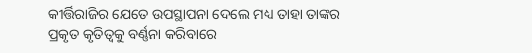କୀର୍ତ୍ତିରାଜିର ଯେତେ ଉପସ୍ଥାପନା ଦେଲେ ମଧ୍ୟ ତାହା ତାଙ୍କର ପ୍ରକୃତ କୃତିତ୍ବକୁ ବର୍ଣ୍ଣନା କରିବାରେ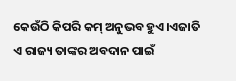କେଉଁଠି କିପରି କମ୍ ଅନୁଭବ ହୁଏ।ଏଜାତି ଏ ରାଜ୍ୟ ତାଙ୍କର ଅବଦାନ ପାଇଁ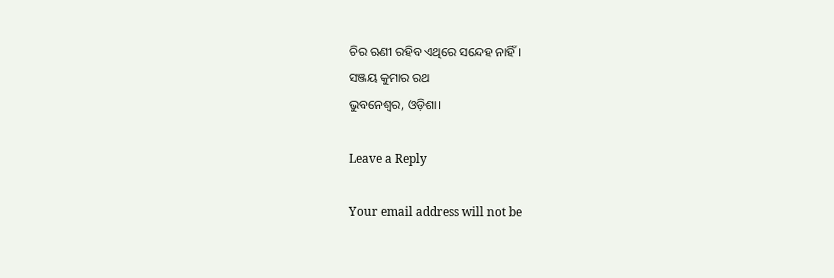ଚିର ଋଣୀ ରହିବ ଏଥିରେ ସନ୍ଦେହ ନାହିଁ।
ସଞ୍ଜୟ କୁମାର ରଥ
ଭୁବନେଶ୍ୱର, ଓଡ଼ିଶା।

Leave a Reply

Your email address will not be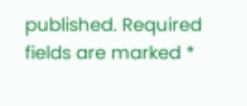published. Required fields are marked *